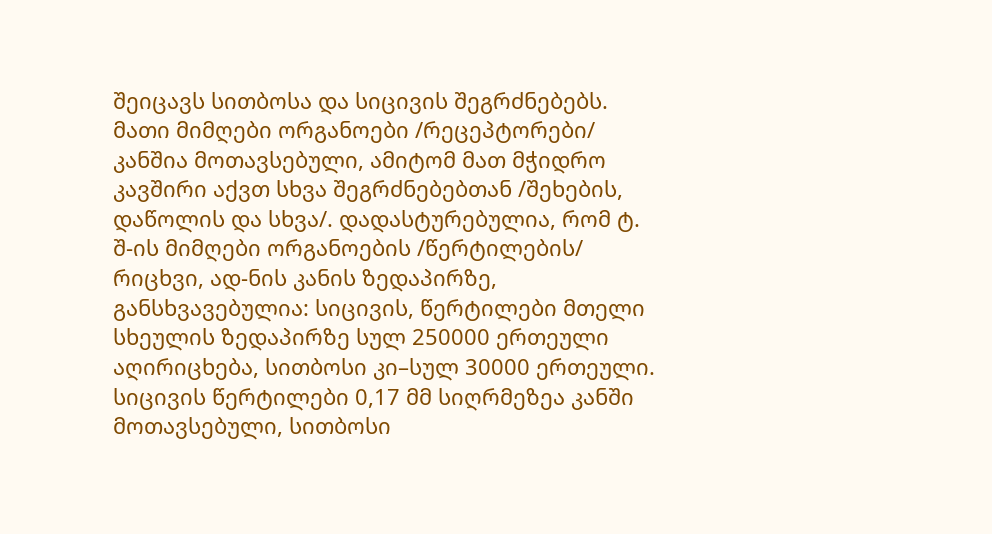შეიცავს სითბოსა და სიცივის შეგრძნებებს. მათი მიმღები ორგანოები /რეცეპტორები/ კანშია მოთავსებული, ამიტომ მათ მჭიდრო კავშირი აქვთ სხვა შეგრძნებებთან /შეხების, დაწოლის და სხვა/. დადასტურებულია, რომ ტ. შ-ის მიმღები ორგანოების /წერტილების/ რიცხვი, ად-ნის კანის ზედაპირზე, განსხვავებულია: სიცივის, წერტილები მთელი სხეულის ზედაპირზე სულ 250000 ერთეული აღირიცხება, სითბოსი კი–სულ 30000 ერთეული. სიცივის წერტილები 0,17 მმ სიღრმეზეა კანში მოთავსებული, სითბოსი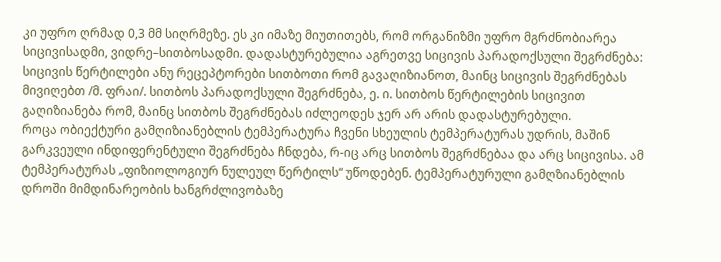კი უფრო ღრმად 0,3 მმ სიღრმეზე. ეს კი იმაზე მიუთითებს, რომ ორგანიზმი უფრო მგრძნობიარეა სიცივისადმი, ვიდრე–სითბოსადმი. დადასტურებულია აგრეთვე სიცივის პარადოქსული შეგრძნება: სიცივის წერტილები ანუ რეცეპტორები სითბოთი რომ გავაღიზიანოთ, მაინც სიცივის შეგრძნებას მივიღებთ /მ. ფრაი/. სითბოს პარადოქსული შეგრძნება, ე. ი. სითბოს წერტილების სიცივით გაღიზიანება რომ, მაინც სითბოს შეგრძნებას იძლეოდეს ჯერ არ არის დადასტურებული.
როცა ობიექტური გამღიზიანებლის ტემპერატურა ჩვენი სხეულის ტემპერატურას უდრის, მაშინ გარკვეული ინდიფერენტული შეგრძნება ჩნდება, რ-იც არც სითბოს შეგრძნებაა და არც სიცივისა. ამ ტემპერატურას „ფიზიოლოგიურ ნულეულ წერტილს“ უწოდებენ. ტემპერატურული გამღზიანებლის დროში მიმდინარეობის ხანგრძლივობაზე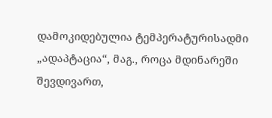დამოკიდებულია ტემპერატურისადმი „ადაპტაცია“, მაგ., როცა მდინარეში შევდივართ,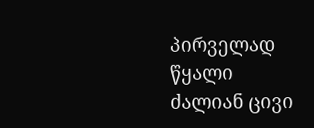პირველად წყალი ძალიან ცივი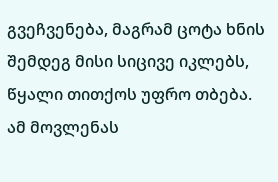გვეჩვენება, მაგრამ ცოტა ხნის შემდეგ მისი სიცივე იკლებს, წყალი თითქოს უფრო თბება. ამ მოვლენას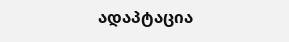ადაპტაცია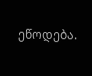ეწოდება.